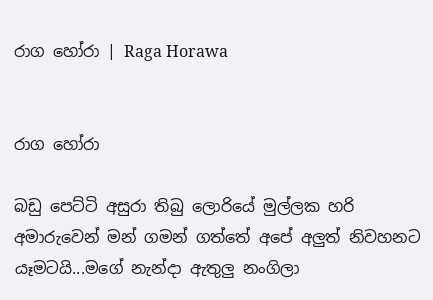රාග හෝරා | Raga Horawa


රාග හෝරා

බඩු පෙට්ටි අසුරා තිබු ලොරියේ මුල්ලක හරි අමාරුවෙන් මන් ගමන් ගත්තේ අපේ අලුත් නිවහනට යෑමටයි...මගේ නැන්දා ඇතුලු නංගිලා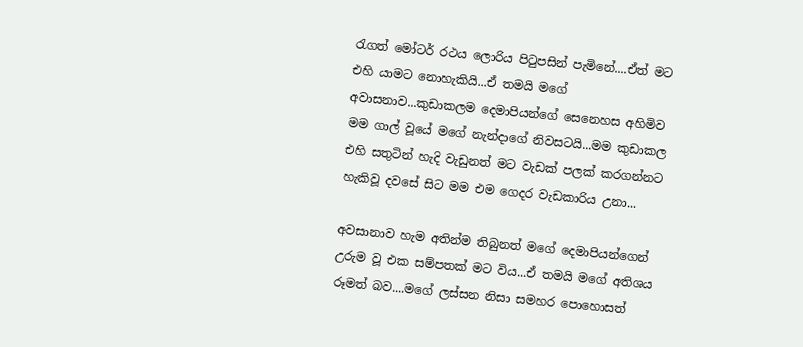රැගත් මෝටර් රථය ලොරිය පිටුපසින් පැමිනේ....ඒත් මට එහි යාමට නොහැකියි...ඒ තමයි මගේ අවාසනාව...කුඩාකලම දෙමාපියන්ගේ සෙනෙහස අහිමිව මම ගාල් වූයේ මගේ නැන්දාගේ නිවසටයි...මම කුඩාකල එහි සතුටින් හැදි වැඩුනත් මට වැඩක් පලක් කරගන්නට හැකිවූ දවසේ සිට මම එම ගෙදර වැඩකාරිය උනා...

අවසානාව හැම අතින්ම තිබුනත් මගේ දෙමාපියන්ගෙන් උරුම වූ එක සම්පතක් මට විය...ඒ තමයි මගේ අතිශය රූමත් බව....මගේ ලස්සන නිසා සමහර පොහොසත්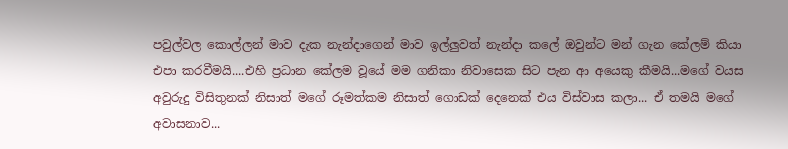පවුල්වල කොල්ලන් මාව දැක නැන්දාගෙන් මාව ඉල්ලුවත් නැන්දා කලේ ඔවුන්ට මන් ගැන කේලම් කියා එපා කරවීමයි....එහි ප්‍රධාන කේලම වූයේ මම ගනිකා නිවාසෙක සිට පැන ආ අයෙකු කීමයි...මගේ වයස අවුරුදු විසිතුනක් නිසාත් මගේ රූමත්කම නිසාත් ගොඩක් දෙනෙක් එය විස්වාස කලා... ඒ තමයි මගේ අවාසනාව...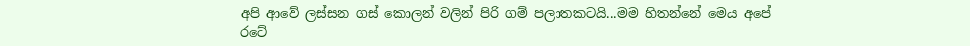අපි ආවේ ලස්සන ගස් කොලන් වලින් පිරි ගම් පලාතකටයි...මම හිතන්නේ මෙය අපේ රටේ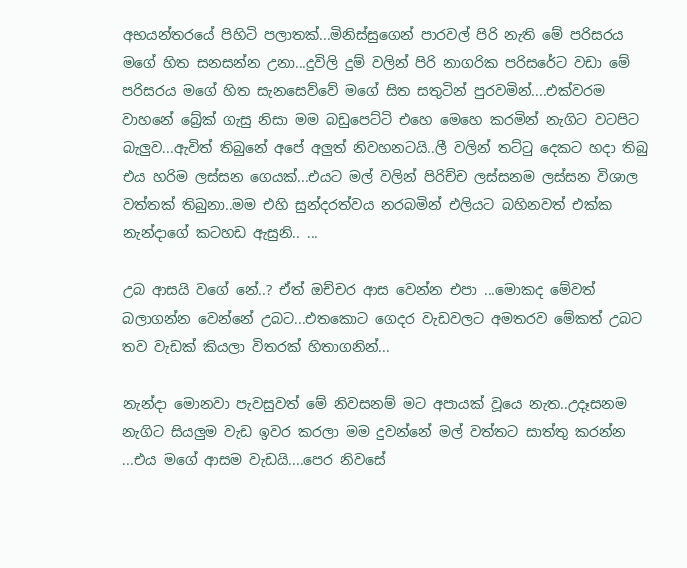අභයන්තරයේ පිහිටි පලාතක්...මිනිස්සුගෙන් පාරවල් පිරි නැති මේ පරිසරය මගේ හිත සනසන්න උනා...දුවිලි දුම් වලින් පිරි නාගරික පරිසරේට වඩා මේ පරිසරය මගේ හිත සැනසෙව්වේ මගේ සිත සතුටින් පුරවමින්....එක්වරම වාහනේ බ්‍රේක් ගැසු නිසා මම බඩුපෙට්ටි එහෙ මෙහෙ කරමින් නැගිට වටපිට බැලුව...ඇවිත් තිබුනේ අපේ අලුත් නිවහනටයි..ලී වලින් තට්ටු දෙකට හදා තිබු එය හරිම ලස්සන ගෙයක්...එයට මල් වලින් පිරිච්ච ලස්සනම ලස්සන විශාල වත්තක් තිබුනා..මම එහි සුන්දරත්වය නරබමින් එලියට බහිනවත් එක්ක නැන්දාගේ කටහඩ ඇසුනි.. ...

උබ ආසයි වගේ නේ..? ඒත් ඔච්චර ආස වෙන්න එපා ...මොකද මේවත් බලාගන්න වෙන්නේ උබට...එතකොට ගෙදර වැඩවලට අමතරව මේකත් උබට තව වැඩක් කියලා විතරක් හිතාගනින්...

නැන්දා මොනවා පැවසුවත් මේ නිවසනම් මට අපායක් වූයෙ නැත..උදෑසනම නැගිට සියලුම වැඩ ඉවර කරලා මම දුවන්නේ මල් වත්තට සාත්තු කරන්න ...එය මගේ ආසම වැඩයි....පෙර නිවසේ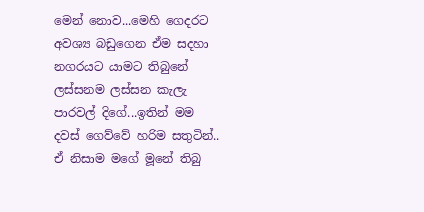මෙන් නොව...මෙහි ගෙදරට අවශ්‍ය බඩුගෙන ඒම සදහා නගරයට යාමට තිබුනේ ලස්සනම ලස්සන කැලැ පාරවල් දිගේ...ඉතින් මම දවස් ගෙව්වේ හරිම සතුටින්.. ඒ නිසාම මගේ මූනේ තිබු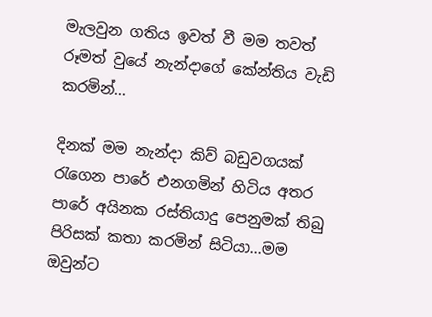මැලවුන ගතිය ඉවත් වී මම තවත් රූමත් වුයේ නැන්දාගේ කේන්තිය වැඩි කරමින්...

දිනක් මම නැන්දා කිව් බඩුවගයක් රැගෙන පාරේ එනගමින් හිටිය අතර පාරේ අයිනක රස්තියාදු පෙනුමක් තිබු පිරිසක් කතා කරමින් සිටියා...මම ඔවුන්ට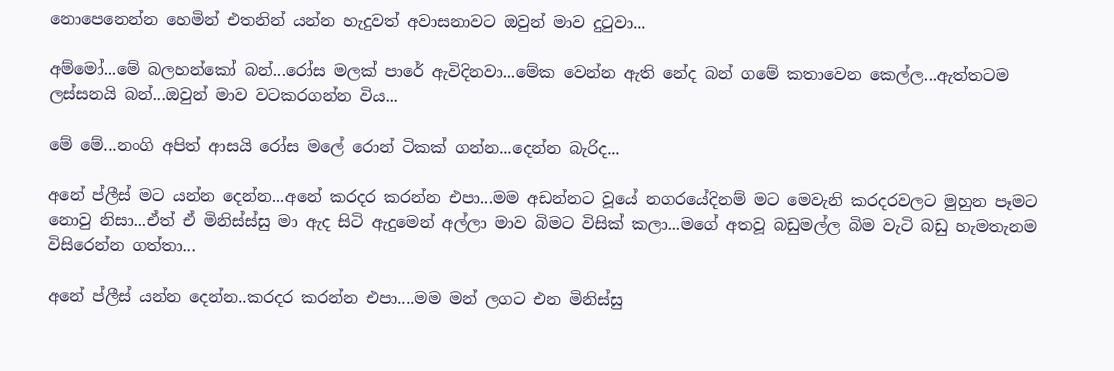නොපෙනෙන්න හෙමින් එතනින් යන්න හැදුවත් අවාසනාවට ඔවුන් මාව දුටුවා...

අම්මෝ...මේ බලහන්කෝ බන්...රෝස මලක් පාරේ ඇවිදිනවා...මේක වෙන්න ඇති නේද බන් ගමේ කතාවෙන කෙල්ල...ඇත්තටම ලස්සනයි බන්...ඔවුන් මාව වටකරගන්න විය...

මේ මේ...නංගි අපිත් ආසයි රෝස මලේ රොන් ටිකක් ගන්න...දෙන්න බැරිද...

අනේ ප්ලීස් මට යන්න දෙන්න...අනේ කරදර කරන්න එපා...මම අඩන්නට වූයේ නගරයේදිනම් මට මෙවැනි කරදරවලට මුහුන පෑමට නොවු නිසා...ඒත් ඒ මිනිස්ස්සු මා ඇද සිටි ඇදුමෙන් අල්ලා මාව බිමට විසික් කලා...මගේ අතවූ බඩුමල්ල බිම වැටි බඩු හැමතැනම විසිරෙන්න ගත්තා...

අනේ ප්ලීස් යන්න දෙන්න..කරදර කරන්න එපා....මම මන් ලගට එන මිනිස්සු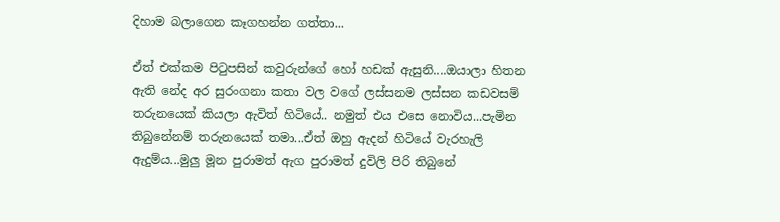දිහාම බලාගෙන කෑගහන්න ගත්තා...

ඒත් එක්කම පිටුපසින් කවුරුන්ගේ හෝ හඩක් ඇසුනි....ඔයාලා හිතන ඇති නේද අර සුරංගනා කතා වල වගේ ලස්සනම ලස්සන කඩවසම් තරුනයෙක් කියලා ඇවිත් හිටියේ.. නමුත් එය එසෙ නොවිය...පැමින තිබුනේනම් තරුනයෙක් තමා...ඒත් ඔහු ඇදන් හිටියේ වැරහැලි ඇදුම්ය...මුලු මූන පුරාමත් ඇග පුරාමත් දුවිලි පිරි තිබුනේ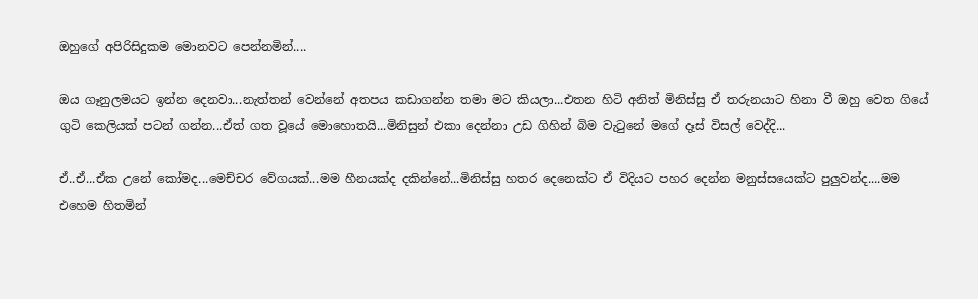ඔහුගේ අපිරිසිදුකම මොනවට පෙන්නමින්....

ඔය ගෑනුලමයට ඉන්න දෙනවා...නැත්තන් වෙන්නේ අතපය කඩාගන්න තමා මට කියලා...එතන හිටි අනිත් මිනිස්සු ඒ තරුනයාට හිනා වී ඔහු වෙත ගියේ ගුටි කෙලියක් පටන් ගන්න...ඒත් ගත වූයේ මොහොතයි...මිනිසුන් එකා දෙන්නා උඩ ගිහින් බිම වැටුනේ මගේ දෑස් විසල් වෙද්දි...

ඒ..ඒ...ඒක උනේ කෝමද...මෙච්චර වේගයක්...මම හීනයක්ද දකින්නේ...මිනිස්සු හතර දෙනෙක්ට ඒ විදියට පහර දෙන්න මනුස්සයෙක්ට පුලුවන්ද....මම එහෙම හිතමින්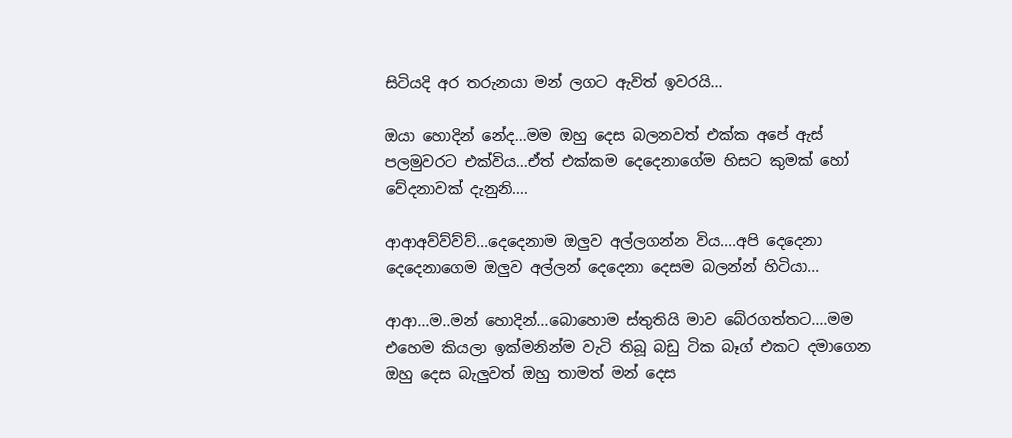සිටියදි අර තරුනයා මන් ලගට ඇවිත් ඉවරයි...

ඔයා හොදින් නේද...මම ඔහු දෙස බලනවත් එක්ක අපේ ඇස් පලමුවරට එක්විය...ඒත් එක්කම දෙදෙනාගේම හිසට කුමක් හෝ වේදනාවක් දැනුනි....

ආආඅව්ව්ව්ව්...දෙදෙනාම ඔලුව අල්ලගන්න විය....අපි දෙදෙනා දෙදෙනාගෙම ඔලුව අල්ලන් දෙදෙනා දෙසම බලන්න් හිටියා...

ආආ...ම..මන් හොදින්...බොහොම ස්තුතියි මාව බේරගත්තට....මම එහෙම කියලා ඉක්මනින්ම වැටි තිබූ බඩු ටික බෑග් එකට දමාගෙන ඔහු දෙස බැලුවත් ඔහු තාමත් මන් දෙස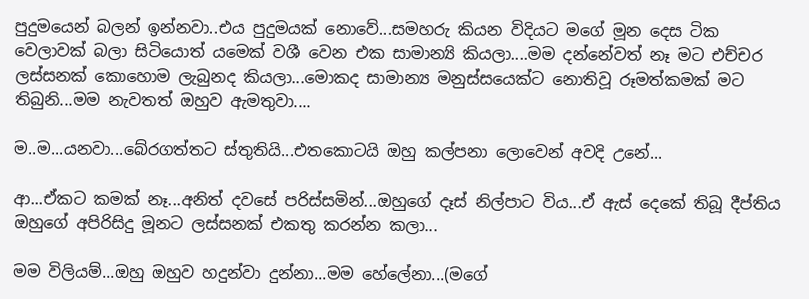පුදුමයෙන් බලන් ඉන්නවා..එය පුදුමයක් නොවේ...සමහරු කියන විදියට මගේ මූන දෙස ටික වෙලාවක් බලා සිටියොත් යමෙක් වශී වෙන එක සාමාන්‍යි කියලා....මම දන්නේවත් නෑ මට එච්චර ලස්සනක් කොහොම ලැබුනද කියලා...මොකද සාමාන්‍ය මනුස්සයෙක්ට නොතිවූ රූමත්කමක් මට තිබුනි...මම නැවතත් ඔහුව ඇමතුවා....

ම..ම...යනවා...බේරගත්තට ස්තුතියි...එතකොටයි ඔහු කල්පනා ලොවෙන් අවදි උනේ...

ආ...ඒකට කමක් නෑ...අනිත් දවසේ පරිස්සමින්...ඔහුගේ දෑස් නිල්පාට විය...ඒ ඇස් දෙකේ තිබූ දීප්තිය ඔහුගේ අපිරිසිදු මූනට ලස්සනක් එකතු කරන්න කලා...

මම විලියම්...ඔහු ඔහුව හදුන්වා දුන්නා...මම හේලේනා...(මගේ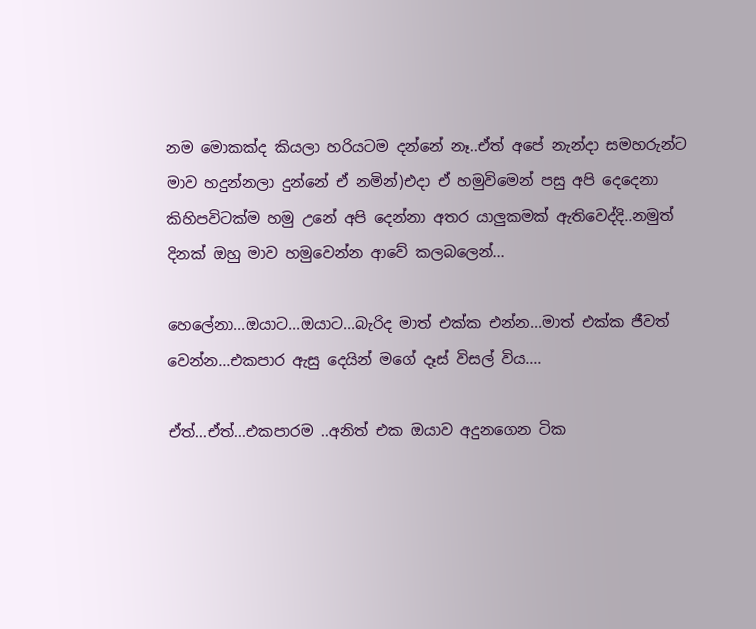නම මොකක්ද කියලා හරියටම දන්නේ නෑ..ඒත් අපේ නැන්දා සමහරුන්ට මාව හදුන්නලා දුන්නේ ඒ නමින්)එදා ඒ හමුවිමෙන් පසු අපි දෙදෙනා කිහිපවිටක්ම හමු උනේ අපි දෙන්නා අතර යාලුකමක් ඇතිවෙද්දි..නමුත් දිනක් ඔහු මාව හමුවෙන්න ආවේ කලබලෙන්...

හෙලේනා...ඔයාට...ඔයාට...බැරිද මාත් එක්ක එන්න...මාත් එක්ක ජීවත් වෙන්න...එකපාර ඇසු දෙයින් මගේ දෑස් විසල් විය....

ඒත්...ඒත්...එකපාරම ..අනිත් එක ඔයාව අදුනගෙන ටික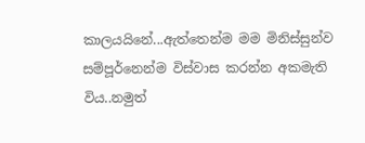කාලයයිනේ...ඇත්තෙන්ම මම මිනිස්සුන්ව සම්පූර්නෙන්ම විස්වාස කරන්න අකමැති විය..නමුත්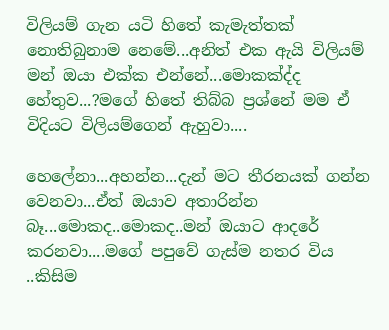විලියම් ගැන යටි හිතේ කැමැත්තක් නොතිබුනාම නෙමේ...අනිත් එක ඇයි විලියම් මන් ඔයා එක්ක එන්නේ...මොකක්ද්ද හේතුව...?මගේ හිතේ තිබ්බ ප්‍රශ්නේ මම ඒ විදියට විලියම්ගෙන් ඇහුවා....

හෙලේනා...අහන්න...දැන් මට තීරනයක් ගන්න වෙනවා...ඒත් ඔයාව අතාරින්න බෑ...මොකද..මොකද..මන් ඔයාට ආදරේ කරනවා....මගේ පපුවේ ගැස්ම නතර විය ..කිසිම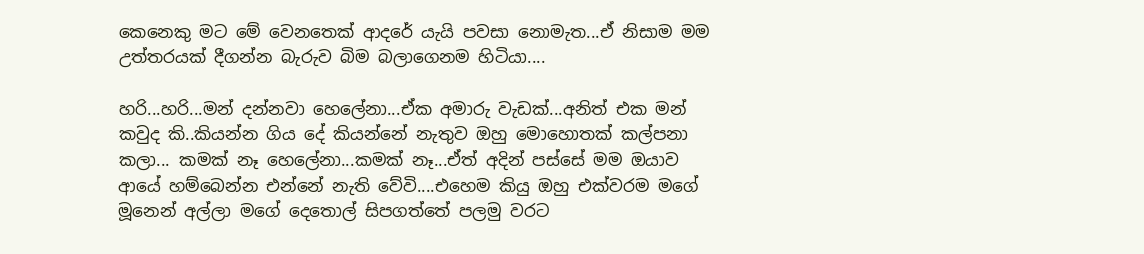කෙනෙකු මට මේ වෙනතෙක් ආදරේ යැයි පවසා නොමැත...ඒ නිසාම මම උත්තරයක් දීගන්න බැරුව බිම බලාගෙනම හිටියා....

හරි...හරි...මන් දන්නවා හෙලේනා...ඒක අමාරු වැඩක්...අනිත් එක මන් කවුද කි..කියන්න ගිය දේ කියන්නේ නැතුව ඔහු මොහොතක් කල්පනා කලා... කමක් නෑ හෙලේනා...කමක් නෑ...ඒත් අදින් පස්සේ මම ඔයාව ආයේ හම්බෙන්න එන්නේ නැති වේවි....එහෙම කියු ඔහු එක්වරම මගේ මූනෙන් අල්ලා මගේ දෙතොල් සිපගත්තේ පලමු වරට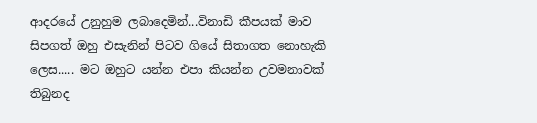ආදරයේ උනුහුම ලබාදෙමින්...විනාඩි කීපයක් මාව සිපගත් ඔහු එසැනින් පිටව ගියේ සිතාගත නොහැකි ලෙස..... මට ඔහුට යන්න එපා කියන්න උවමනාවක් තිබුනද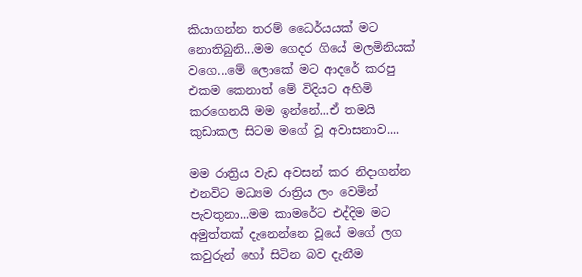කියාගන්න තරම් ධෛර්යයක් මට නොතිබුනි...මම ගෙදර ගියේ මලමිනියක් වගෙ...මේ ලොකේ මට ආදරේ කරපු එකම කෙනාත් මේ විදියට අහිමි කරගෙනයි මම ඉන්නේ...ඒ තමයි කුඩාකල සිටම මගේ වූ අවාසනාව....

මම රාත්‍රිය වැඩ අවසන් කර නිදාගන්න එනවිට මධ්‍යම රාත්‍රිය ලං වෙමින් පැවතුනා...මම කාමරේට එද්දිම මට අමුත්තක් දැනෙන්නෙ වූයේ මගේ ලග කවුරුන් හෝ සිටින බව දැනීම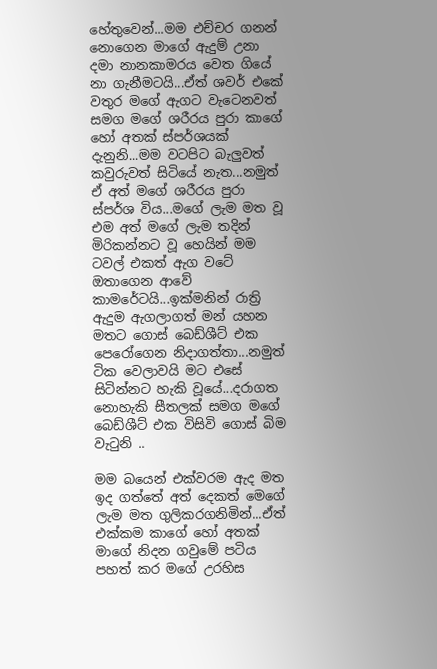හේතුවෙන්...මම එච්චර ගනන් නොගෙන මාගේ ඇදුම් උනා දමා නානකාමරය වෙත ගියේ නා ගැනීමටයි...ඒත් ශවර් එකේ වතුර මගේ ඇගට වැටෙනවත් සමග මගේ ශරීරය පුරා කාගේ හෝ අතක් ස්පර්ශයක් දැනුනි...මම වටපිට බැලුවත් කවුරුවත් සිටියේ නැත...නමුත් ඒ අත් මගේ ශරීරය පුරා ස්පර්ශ විය...මගේ ලැම මත වූ එම අත් මගේ ලැම තදින් මිරිකන්නට වූ හෙයින් මම ටවල් එකත් ඇග වටේ ඔතාගෙන ආවේ කාමරේටයි...ඉක්මනින් රාත්‍රි ඇදුම ඇගලාගත් මන් යහන මතට ගොස් බෙඩ්ශීට් එක පෙරෝගෙන නිදාගත්තා...නමුත් ටික වෙලාවයි මට එසේ සිටින්නට හැකි වූයේ...දරාගත නොහැකි සීතලක් සමග මගේ බෙඩ්ශීට් එක විසිවි ගොස් බිම වැටුනි ..

මම බයෙන් එක්වරම ඇද මත ඉද ගත්තේ අත් දෙකත් මෙගේ ලැම මත ගුලිකරගනිමින්...ඒත් එක්කම කාගේ හෝ අතක් මාගේ නිදන ගවුමේ පටිය පහත් කර මගේ උරහිස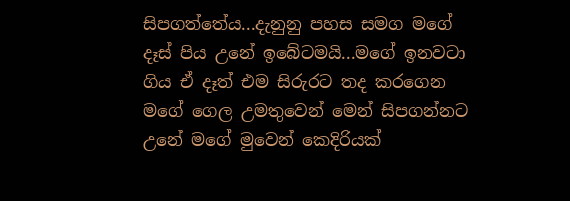සිපගත්තේය...දැනුනු පහස සමග මගේ දෑස් පිය උනේ ඉබේටමයි...මගේ ඉනවටා ගිය ඒ දෑත් එම සිරුරට තද කරගෙන මගේ ගෙල උමතුවෙන් මෙන් සිපගන්නට උනේ මගේ මුවෙන් කෙදිරියක්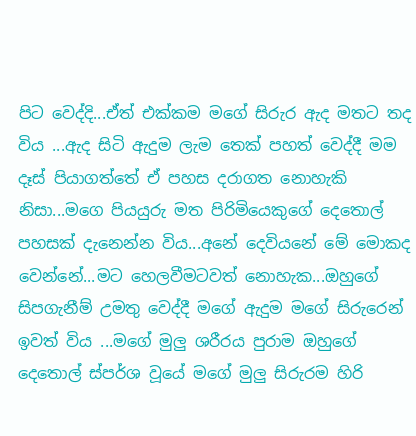පිට වෙද්දි...ඒත් එක්කම මගේ සිරුර ඇද මතට තද විය ...ඇද සිටි ඇදුම ලැම තෙක් පහත් වෙද්දී මම දෑස් පියාගත්තේ ඒ පහස දරාගත නොහැකි නිසා...මගෙ පියයුරු මත පිරිමියෙකුගේ දෙතොල් පහසක් දැනෙන්න විය...අනේ දෙවියනේ මේ මොකද වෙන්නේ...මට හෙලවීමටවත් නොහැක...ඔහුගේ සිපගැනීම් උමතු වෙද්දී මගේ ඇදුම මගේ සිරුරෙන් ඉවත් විය ...මගේ මුලු ශරීරය පුරාම ඔහුගේ දෙතොල් ස්පර්ශ වූයේ මගේ මුලු සිරුරම හිරි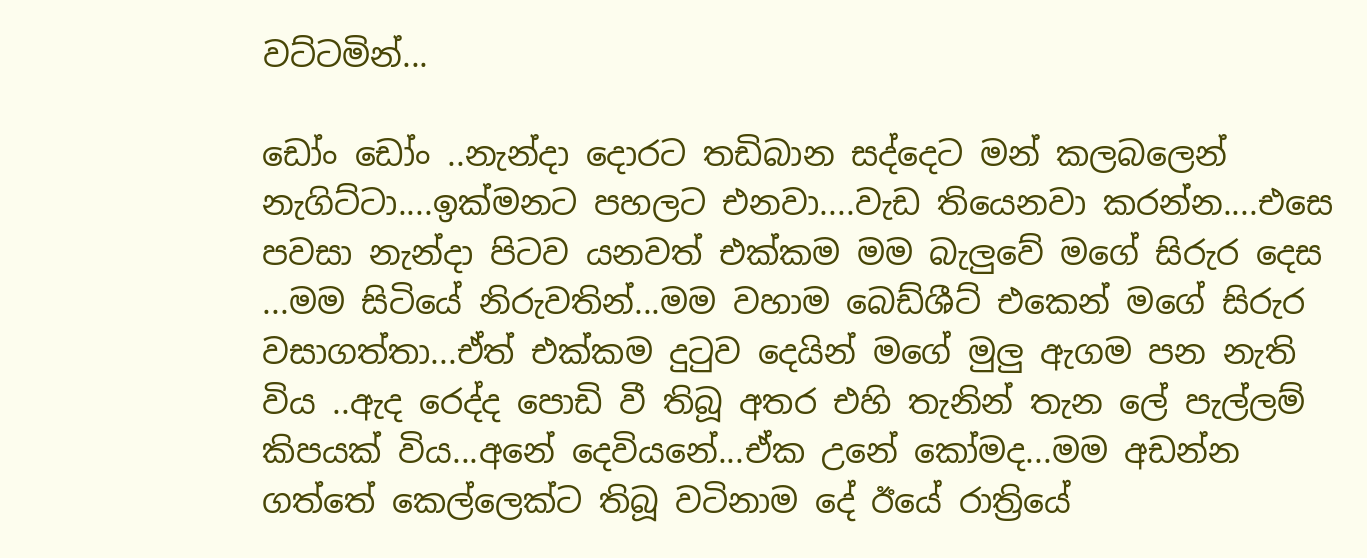වට්ටමින්...

ඩෝං ඩෝං ..නැන්දා දොරට තඩිබාන සද්දෙට මන් කලබලෙන් නැගිට්ටා....ඉක්මනට පහලට එනවා....වැඩ තියෙනවා කරන්න....එසෙ පවසා නැන්දා පිටව යනවත් එක්කම මම බැලුවේ මගේ සිරුර දෙස ...මම සිටියේ නිරුවතින්...මම වහාම බෙඩ්ශීට් එකෙන් මගේ සිරුර වසාගත්තා...ඒත් එක්කම දුටුව දෙයින් මගේ මුලු ඇගම පන නැති විය ..ඇද රෙද්ද පොඩි වී තිබූ අතර එහි තැනින් තැන ලේ පැල්ලම් කිපයක් විය...අනේ දෙවියනේ...ඒක උනේ කෝමද...මම අඩන්න ගත්තේ කෙල්ලෙක්ට තිබූ වටිනාම දේ ඊයේ රාත්‍රියේ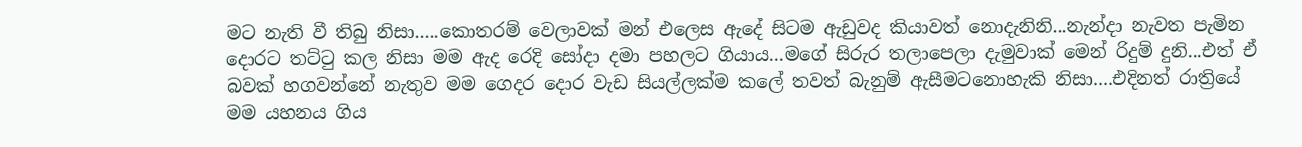මට නැති වී තිබු නිසා.....කොතරම් වෙලාවක් මන් එලෙස ඇදේ සිටම ඇඩුවද කියාවත් නොදැනිනි...නැන්දා නැවත පැමින දොරට තට්ටු කල නිසා මම ඇද රෙදි සෝදා දමා පහලට ගියාය...මගේ සිරුර තලාපෙලා දැමුවාක් මෙන් රිදුම් දුනි...එත් ඒ බවක් හගවන්නේ නැතුව මම ගෙදර දොර වැඩ සියල්ලක්ම කලේ තවත් බැනුම් ඇසීමටනොහැකි නිසා....එදිනත් රාත්‍රියේ මම යහනය ගිය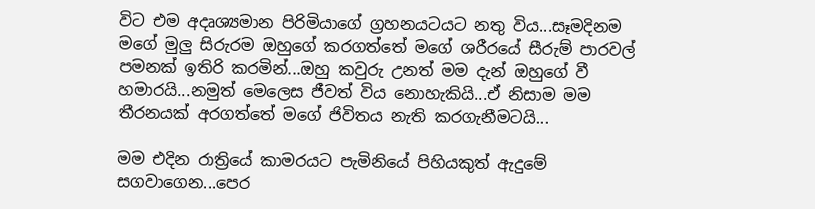විට එම අදෘශ්‍යමාන පිරිමියාගේ ග්‍රහනයටයට නතු විය...සෑමදිනම මගේ මුලු සිරුරම ඔහුගේ කරගත්තේ මගේ ශරීරයේ සීරුම් පාරවල් පමනක් ඉතිරි කරමින්...ඔහු කවුරු උනත් මම දැන් ඔහුගේ වී හමාරයි...නමුත් මෙලෙස ජීවත් විය නොහැකියි...ඒ නිසාම මම තීරනයක් අරගත්තේ මගේ ජිවිතය නැති කරගැනීමටයි...

මම එදින රාත්‍රියේ කාමරයට පැමිනියේ පිහියකුත් ඇදුමේ සගවාගෙන...පෙර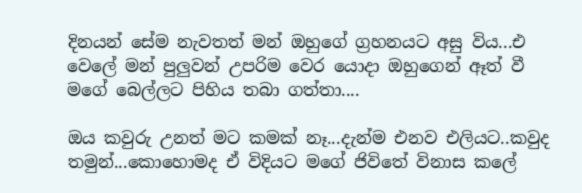දිනයන් සේම නැවතත් මන් ඔහුගේ ග්‍රහනයට අසු විය...එ වෙලේ මන් පුලුවන් උපරිම වෙර යොදා ඔහුගෙන් ඈත් වී මගේ බෙල්ලට පිහිය තබා ගත්තා....

ඔය කවුරු උනත් මට කමක් නෑ...දැන්ම එනව එලියට..කවුද තමුන්...කොහොමද ඒ විදියට මගේ ජිවිතේ විනාස කලේ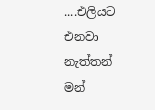....එලියට එනවා නැත්තන් මන්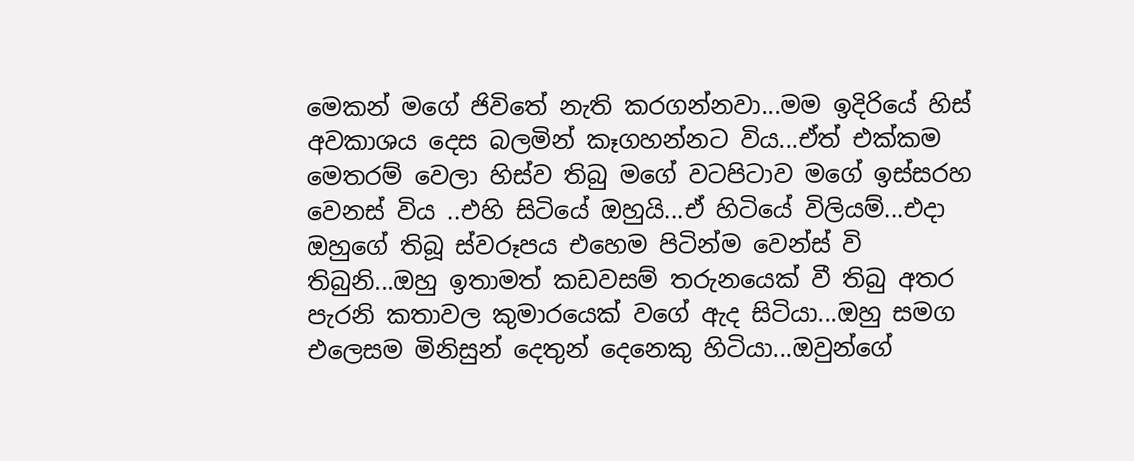මෙකන් මගේ ජිවිතේ නැති කරගන්නවා...මම ඉදිරියේ හිස් අවකාශය දෙස බලමින් කෑගහන්නට විය...ඒත් එක්කම මෙතරම් වෙලා හිස්ව තිබු මගේ වටපිටාව මගේ ඉස්සරහ වෙනස් විය ..එහි සිටියේ ඔහුයි...ඒ හිටියේ විලියම්...එදා ඔහුගේ තිබූ ස්වරූපය එහෙම පිටින්ම වෙන්ස් වි තිබුනි...ඔහු ඉතාමත් කඩවසම් තරුනයෙක් වී තිබු අතර පැරනි කතාවල කුමාරයෙක් වගේ ඇද සිටියා...ඔහු සමග එලෙසම මිනිසුන් දෙතුන් දෙනෙකු හිටියා...ඔවුන්ගේ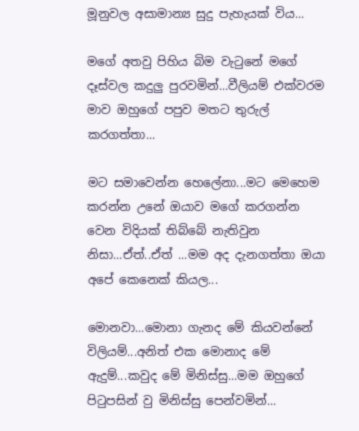මූනුවල අසාමාන්‍ය සුදු පැහැයක් විය...

මගේ අතවු පිහිය බිම වැටුනේ මගේ දෑස්වල කදුලු පුරවමින්...වීලියම් එක්වරම මාව ඔහුගේ පපුව මතට තුරුල් කරගත්තා...

මට සමාවෙන්න හෙලේනා...මට මෙහෙම කරන්න උනේ ඔයාව මගේ කරගන්න වෙන විදියක් තිබ්බේ නැතිවුන නිසා...ඒත්..ඒත් ...මම අද දැනගත්තා ඔයා අපේ කෙනෙක් කියල...

මොනවා...මොනා ගැනද මේ කියවන්නේ විලියම්...අනිත් එක මොනාද මේ ඇදුම්...කවුද මේ මිනිස්සු...මම ඔහුගේ පිටුපසින් වු මිනිස්සු පෙන්වමින්...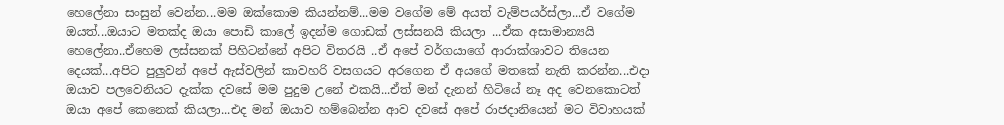හෙලේනා සංසුන් වෙන්න...මම ඔක්කොම කියන්නම්...මම වගේම මේ අයත් වැම්පයර්ස්ලා...ඒ වගේම ඔයත්...ඔයාට මතක්ද ඔයා පොඩි කාලේ ඉදන්ම ගොඩක් ලස්සනයි කියලා ...ඒක අසාමාන්‍යයි හෙලේනා..ඒහෙම ලස්සනක් පිහිටන්නේ අපිට විතරයි ..ඒ අපේ වර්ගයාගේ ආරාක්ශාවට තියෙන දෙයක්...අපිට පුලුවන් අපේ ඇස්වලින් කාවහරි වසගයට අරගෙන ඒ අයගේ මතකේ නැති කරන්න...එදා ඔයාව පලවෙනියට දැක්ක දවසේ මම පුදුම උනේ එකයි...ඒත් මන් දැනන් හිටියේ නෑ අද වෙනකොටත් ඔයා අපේ කෙනෙක් කියලා...එද මන් ඔයාව හම්බෙන්න ආව දවසේ අපේ රාජදානියෙන් මට විවාහයක්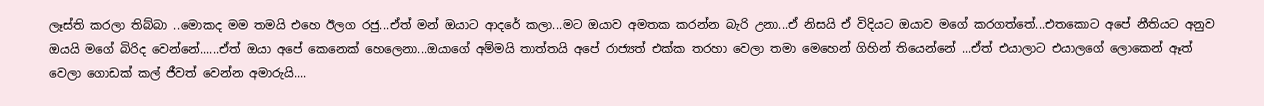ලෑස්ති කරලා තිබ්බා ..මොකද මම තමයි එහෙ ඊලග රජු...ඒත් මන් ඔයාට ආදරේ කලා...මට ඔයාව අමතක කරන්න බැරි උනා...ඒ නිසයි ඒ විදියට ඔයාව මගේ කරගත්තේ...එතකොට අපේ නීතියට අනුව ඔයයි මගේ බිරිද වෙන්නේ......ඒත් ඔයා අපේ කෙනෙක් හෙලෙනා...ඔයාගේ අම්මයි තාත්තයි අපේ රාජ්‍යත් එක්ක තරහා වෙලා තමා මෙහෙන් ගිහින් තියෙන්නේ ...ඒත් එයාලාට එයාලගේ ලොකෙන් ඈත් වෙලා ගොඩක් කල් ජීවත් වෙන්න අමාරුයි....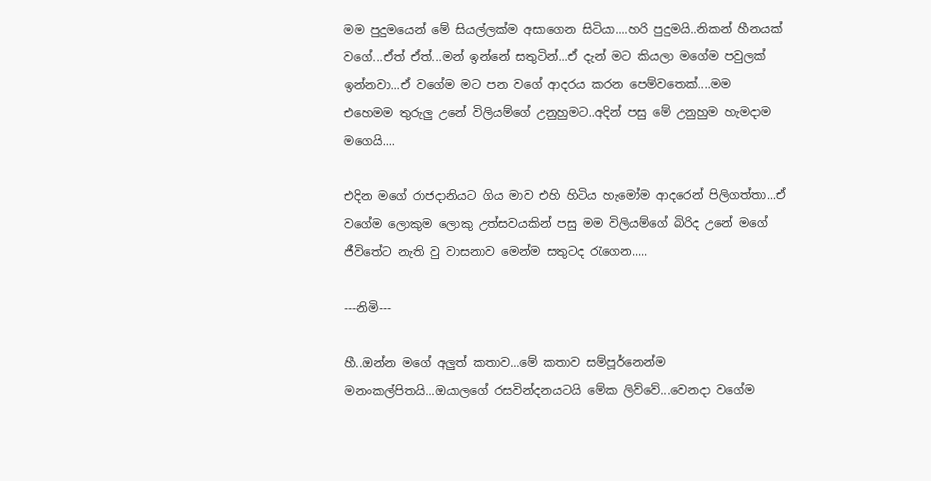මම පුදුමයෙන් මේ සියල්ලක්ම අසාගෙන සිටියා....හරි පුදුමයි..නිකන් හීනයක් වගේ...ඒත් ඒත්...මන් ඉන්නේ සතුටින්...ඒ දැන් මට කියලා මගේම පවුලක් ඉන්නවා...ඒ වගේම මට පන වගේ ආදරය කරන පෙම්වතෙක්....මම එහෙමම තුරුලු උනේ විලියම්ගේ උනුහුමට..අදින් පසු මේ උනුහුම හැමදාම මගෙයි....

එදින මගේ රාජදානියට ගිය මාව එහි හිටිය හැමෝම ආදරෙන් පිලිගත්තා...ඒ වගේම ලොකුම ලොකු උත්සවයකින් පසු මම විලියම්ගේ බිරිද උනේ මගේ ජීවිතේට නැති වු වාසනාව මෙන්ම සතුටද රැගෙන.....

---නිමි---

හී..ඔන්න මගේ අලුත් කතාව...මේ කතාව සම්පූර්නෙන්ම මනංකල්පිතයි...ඔයාලගේ රසවින්දනයටයි මේක ලිව්වේ...වෙනදා වගේම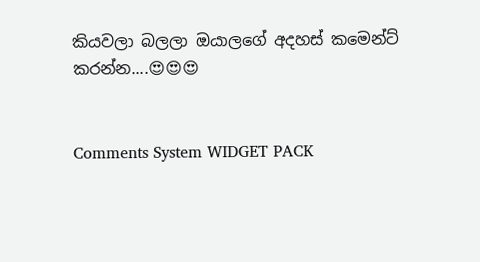කියවලා බලලා ඔයාලගේ අදහස් කමෙන්ට් කරන්න....😍😍😍


Comments System WIDGET PACK